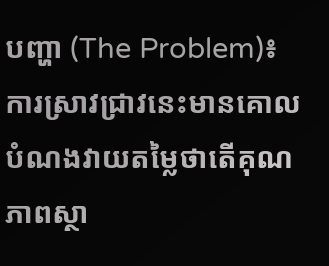បញ្ហា (The Problem)៖ ការស្រាវជ្រាវនេះមានគោលបំណងវាយតម្លៃថាតើគុណភាពស្ថា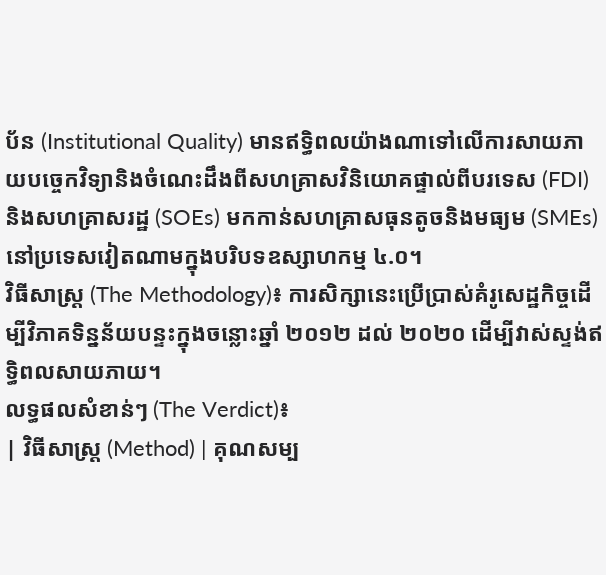ប័ន (Institutional Quality) មានឥទ្ធិពលយ៉ាងណាទៅលើការសាយភាយបច្ចេកវិទ្យានិងចំណេះដឹងពីសហគ្រាសវិនិយោគផ្ទាល់ពីបរទេស (FDI) និងសហគ្រាសរដ្ឋ (SOEs) មកកាន់សហគ្រាសធុនតូចនិងមធ្យម (SMEs) នៅប្រទេសវៀតណាមក្នុងបរិបទឧស្សាហកម្ម ៤.០។
វិធីសាស្ត្រ (The Methodology)៖ ការសិក្សានេះប្រើប្រាស់គំរូសេដ្ឋកិច្ចដើម្បីវិភាគទិន្នន័យបន្ទះក្នុងចន្លោះឆ្នាំ ២០១២ ដល់ ២០២០ ដើម្បីវាស់ស្ទង់ឥទ្ធិពលសាយភាយ។
លទ្ធផលសំខាន់ៗ (The Verdict)៖
| វិធីសាស្ត្រ (Method) | គុណសម្ប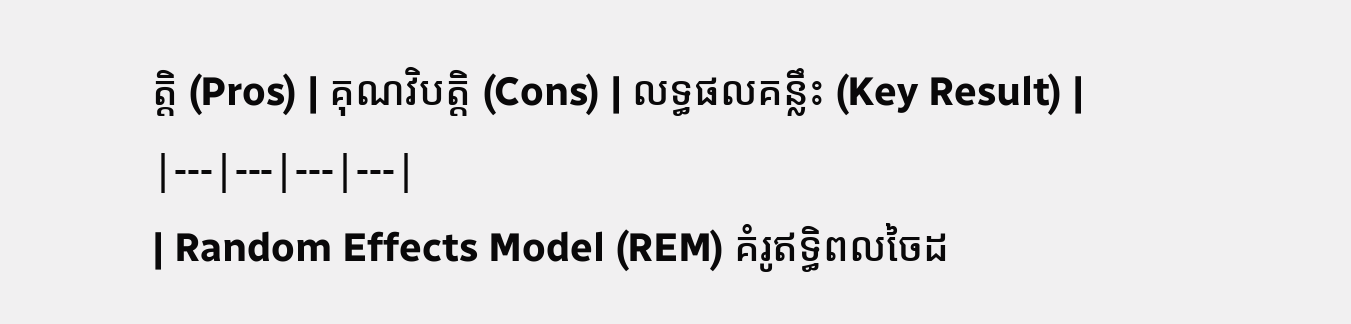ត្តិ (Pros) | គុណវិបត្តិ (Cons) | លទ្ធផលគន្លឹះ (Key Result) |
|---|---|---|---|
| Random Effects Model (REM) គំរូឥទ្ធិពលចៃដ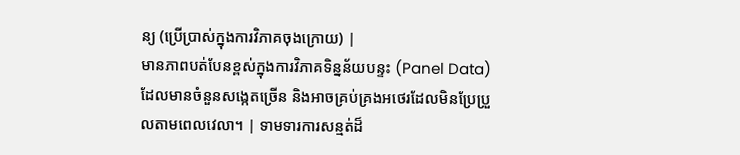ន្យ (ប្រើប្រាស់ក្នុងការវិភាគចុងក្រោយ) |
មានភាពបត់បែនខ្ពស់ក្នុងការវិភាគទិន្នន័យបន្ទះ (Panel Data) ដែលមានចំនួនសង្កេតច្រើន និងអាចគ្រប់គ្រងអថេរដែលមិនប្រែប្រួលតាមពេលវេលា។ | ទាមទារការសន្មត់ដ៏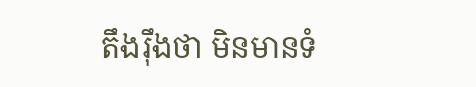តឹងរ៉ឹងថា មិនមានទំ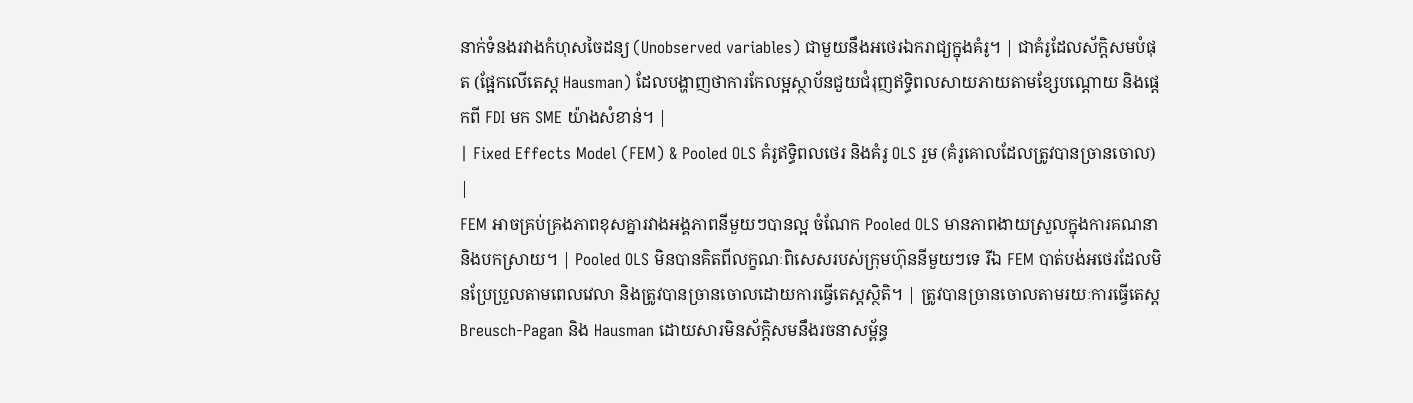នាក់ទំនងរវាងកំហុសចៃដន្យ (Unobserved variables) ជាមួយនឹងអថេរឯករាជ្យក្នុងគំរូ។ | ជាគំរូដែលស័ក្តិសមបំផុត (ផ្អែកលើតេស្ត Hausman) ដែលបង្ហាញថាការកែលម្អស្ថាប័នជួយជំរុញឥទ្ធិពលសាយភាយតាមខ្សែបណ្តោយ និងផ្តេកពី FDI មក SME យ៉ាងសំខាន់។ |
| Fixed Effects Model (FEM) & Pooled OLS គំរូឥទ្ធិពលថេរ និងគំរូ OLS រួម (គំរូគោលដែលត្រូវបានច្រានចោល) |
FEM អាចគ្រប់គ្រងភាពខុសគ្នារវាងអង្គភាពនីមួយៗបានល្អ ចំណែក Pooled OLS មានភាពងាយស្រួលក្នុងការគណនានិងបកស្រាយ។ | Pooled OLS មិនបានគិតពីលក្ខណៈពិសេសរបស់ក្រុមហ៊ុននីមួយៗទេ រីឯ FEM បាត់បង់អថេរដែលមិនប្រែប្រួលតាមពេលវេលា និងត្រូវបានច្រានចោលដោយការធ្វើតេស្តស្ថិតិ។ | ត្រូវបានច្រានចោលតាមរយៈការធ្វើតេស្ត Breusch-Pagan និង Hausman ដោយសារមិនស័ក្តិសមនឹងរចនាសម្ព័ន្ធ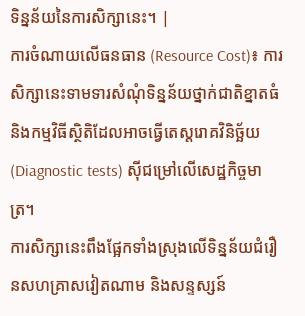ទិន្នន័យនៃការសិក្សានេះ។ |
ការចំណាយលើធនធាន (Resource Cost)៖ ការសិក្សានេះទាមទារសំណុំទិន្នន័យថ្នាក់ជាតិខ្នាតធំ និងកម្មវិធីស្ថិតិដែលអាចធ្វើតេស្តរោគវិនិច្ឆ័យ (Diagnostic tests) ស៊ីជម្រៅលើសេដ្ឋកិច្ចមាត្រ។
ការសិក្សានេះពឹងផ្អែកទាំងស្រុងលើទិន្នន័យជំរឿនសហគ្រាសវៀតណាម និងសន្ទស្សន៍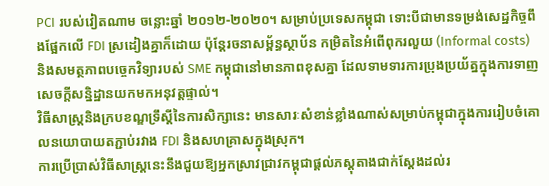PCI របស់វៀតណាម ចន្លោះឆ្នាំ ២០១២-២០២០។ សម្រាប់ប្រទេសកម្ពុជា ទោះបីជាមានទម្រង់សេដ្ឋកិច្ចពឹងផ្អែកលើ FDI ស្រដៀងគ្នាក៏ដោយ ប៉ុន្តែរចនាសម្ព័ន្ធស្ថាប័ន កម្រិតនៃអំពើពុករលួយ (Informal costs) និងសមត្ថភាពបច្ចេកវិទ្យារបស់ SME កម្ពុជានៅមានភាពខុសគ្នា ដែលទាមទារការប្រុងប្រយ័ត្នក្នុងការទាញសេចក្តីសន្និដ្ឋានយកមកអនុវត្តផ្ទាល់។
វិធីសាស្ត្រនិងក្របខណ្ឌទ្រឹស្តីនៃការសិក្សានេះ មានសារៈសំខាន់ខ្លាំងណាស់សម្រាប់កម្ពុជាក្នុងការរៀបចំគោលនយោបាយតភ្ជាប់រវាង FDI និងសហគ្រាសក្នុងស្រុក។
ការប្រើប្រាស់វិធីសាស្ត្រនេះនឹងជួយឱ្យអ្នកស្រាវជ្រាវកម្ពុជាផ្តល់ភស្តុតាងជាក់ស្តែងដល់រ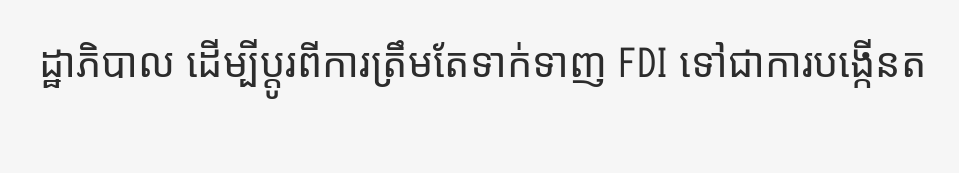ដ្ឋាភិបាល ដើម្បីប្តូរពីការត្រឹមតែទាក់ទាញ FDI ទៅជាការបង្កើនត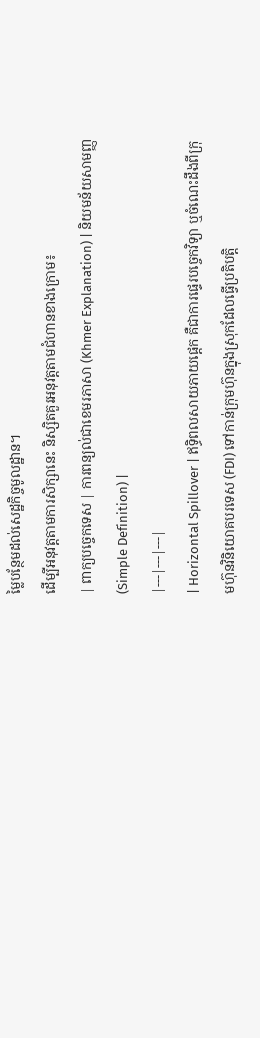ម្លៃបន្ថែមដល់សេដ្ឋកិច្ចមូលដ្ឋាន។
ដើម្បីអនុវត្តតាមការសិក្សានេះ និស្សិតគួរអនុវត្តតាមជំហានខាងក្រោម៖
| ពាក្យបច្ចេកទេស | ការពន្យល់ជាខេមរភាសា (Khmer Explanation) | និយមន័យសាមញ្ញ (Simple Definition) |
|---|---|---|
| Horizontal Spillover | ឥទ្ធិពលសាយភាយផ្តេក គឺជាការផ្ទេរបច្ចេកវិទ្យា ឬចំណេះដឹងពីក្រុមហ៊ុនវិនិយោគបរទេស (FDI) ទៅកាន់ក្រុមហ៊ុនក្នុងស្រុកដែលធ្វើប្រតិបត្តិ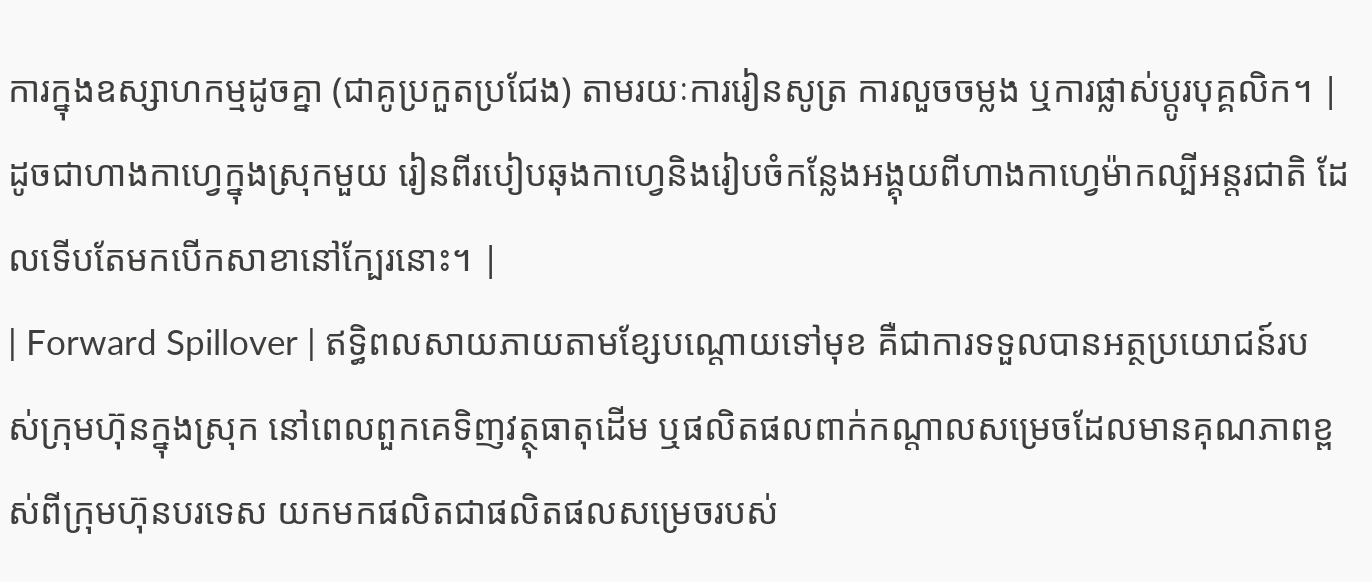ការក្នុងឧស្សាហកម្មដូចគ្នា (ជាគូប្រកួតប្រជែង) តាមរយៈការរៀនសូត្រ ការលួចចម្លង ឬការផ្លាស់ប្តូរបុគ្គលិក។ | ដូចជាហាងកាហ្វេក្នុងស្រុកមួយ រៀនពីរបៀបឆុងកាហ្វេនិងរៀបចំកន្លែងអង្គុយពីហាងកាហ្វេម៉ាកល្បីអន្តរជាតិ ដែលទើបតែមកបើកសាខានៅក្បែរនោះ។ |
| Forward Spillover | ឥទ្ធិពលសាយភាយតាមខ្សែបណ្តោយទៅមុខ គឺជាការទទួលបានអត្ថប្រយោជន៍របស់ក្រុមហ៊ុនក្នុងស្រុក នៅពេលពួកគេទិញវត្ថុធាតុដើម ឬផលិតផលពាក់កណ្តាលសម្រេចដែលមានគុណភាពខ្ពស់ពីក្រុមហ៊ុនបរទេស យកមកផលិតជាផលិតផលសម្រេចរបស់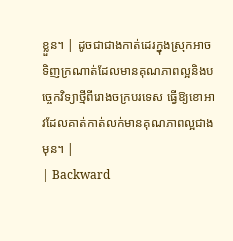ខ្លួន។ | ដូចជាជាងកាត់ដេរក្នុងស្រុកអាចទិញក្រណាត់ដែលមានគុណភាពល្អនិងបច្ចេកវិទ្យាថ្មីពីរោងចក្របរទេស ធ្វើឱ្យខោអាវដែលគាត់កាត់លក់មានគុណភាពល្អជាងមុន។ |
| Backward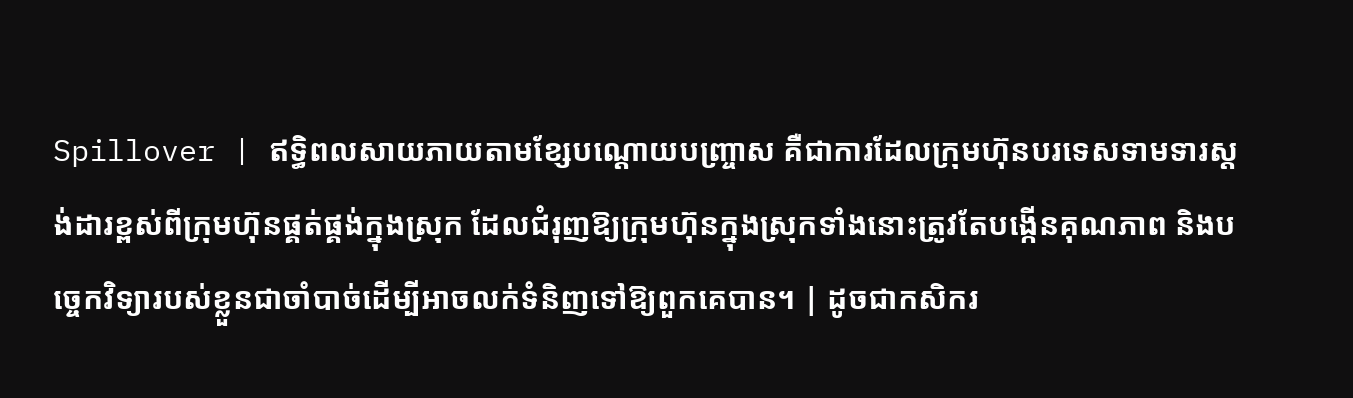Spillover | ឥទ្ធិពលសាយភាយតាមខ្សែបណ្តោយបញ្ច្រាស គឺជាការដែលក្រុមហ៊ុនបរទេសទាមទារស្តង់ដារខ្ពស់ពីក្រុមហ៊ុនផ្គត់ផ្គង់ក្នុងស្រុក ដែលជំរុញឱ្យក្រុមហ៊ុនក្នុងស្រុកទាំងនោះត្រូវតែបង្កើនគុណភាព និងបច្ចេកវិទ្យារបស់ខ្លួនជាចាំបាច់ដើម្បីអាចលក់ទំនិញទៅឱ្យពួកគេបាន។ | ដូចជាកសិករ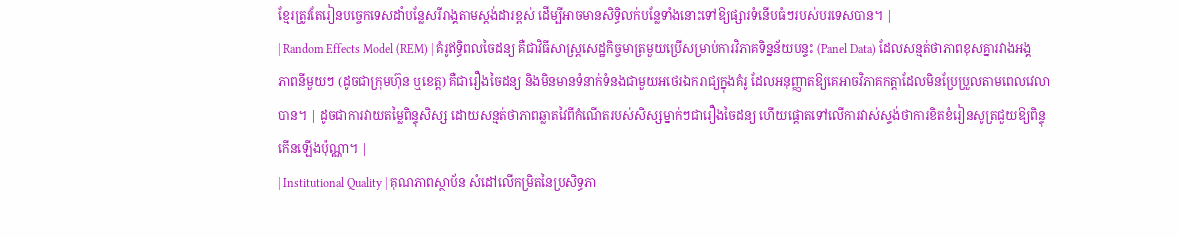ខ្មែរត្រូវតែរៀនបច្ចេកទេសដាំបន្លែសរីរាង្គតាមស្តង់ដារខ្ពស់ ដើម្បីអាចមានសិទ្ធិលក់បន្លែទាំងនោះទៅឱ្យផ្សារទំនើបធំៗរបស់បរទេសបាន។ |
| Random Effects Model (REM) | គំរូឥទ្ធិពលចៃដន្យ គឺជាវិធីសាស្ត្រសេដ្ឋកិច្ចមាត្រមួយប្រើសម្រាប់ការវិភាគទិន្នន័យបន្ទះ (Panel Data) ដែលសន្មត់ថាភាពខុសគ្នារវាងអង្គភាពនីមួយៗ (ដូចជាក្រុមហ៊ុន ឬខេត្ត) គឺជារឿងចៃដន្យ និងមិនមានទំនាក់ទំនងជាមួយអថេរឯករាជ្យក្នុងគំរូ ដែលអនុញ្ញាតឱ្យគេអាចវិភាគកត្តាដែលមិនប្រែប្រួលតាមពេលវេលាបាន។ | ដូចជាការវាយតម្លៃពិន្ទុសិស្ស ដោយសន្មត់ថាភាពឆ្លាតវៃពីកំណើតរបស់សិស្សម្នាក់ៗជារឿងចៃដន្យ ហើយផ្តោតទៅលើការវាស់ស្ទង់ថាការខិតខំរៀនសូត្រជួយឱ្យពិន្ទុកើនឡើងប៉ុណ្ណា។ |
| Institutional Quality | គុណភាពស្ថាប័ន សំដៅលើកម្រិតនៃប្រសិទ្ធភា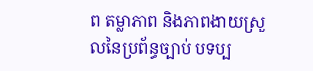ព តម្លាភាព និងភាពងាយស្រួលនៃប្រព័ន្ធច្បាប់ បទប្ប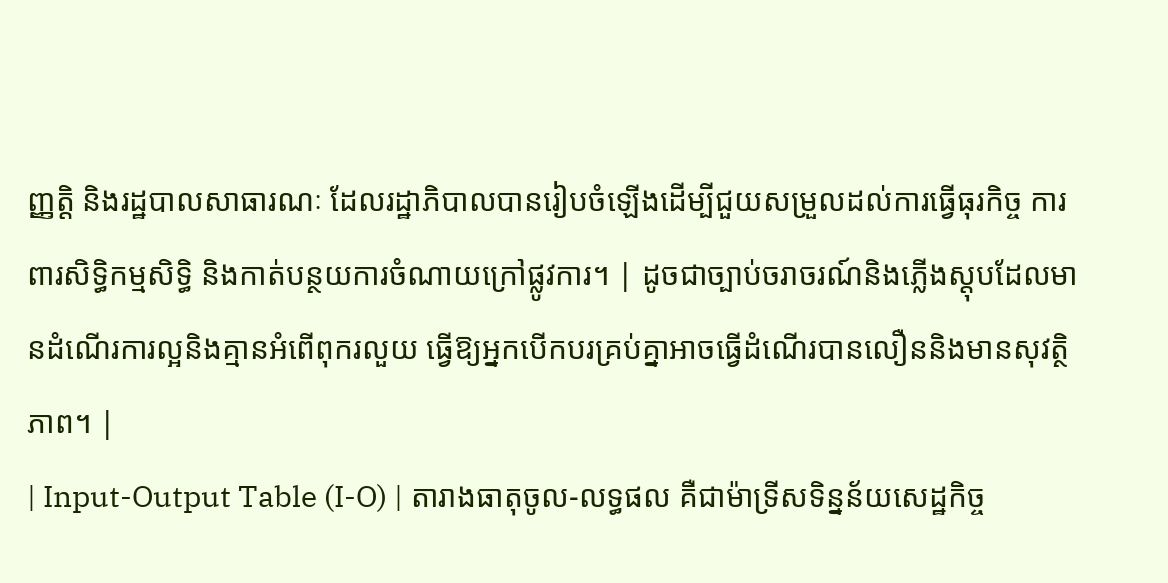ញ្ញត្តិ និងរដ្ឋបាលសាធារណៈ ដែលរដ្ឋាភិបាលបានរៀបចំឡើងដើម្បីជួយសម្រួលដល់ការធ្វើធុរកិច្ច ការពារសិទ្ធិកម្មសិទ្ធិ និងកាត់បន្ថយការចំណាយក្រៅផ្លូវការ។ | ដូចជាច្បាប់ចរាចរណ៍និងភ្លើងស្តុបដែលមានដំណើរការល្អនិងគ្មានអំពើពុករលួយ ធ្វើឱ្យអ្នកបើកបរគ្រប់គ្នាអាចធ្វើដំណើរបានលឿននិងមានសុវត្ថិភាព។ |
| Input-Output Table (I-O) | តារាងធាតុចូល-លទ្ធផល គឺជាម៉ាទ្រីសទិន្នន័យសេដ្ឋកិច្ច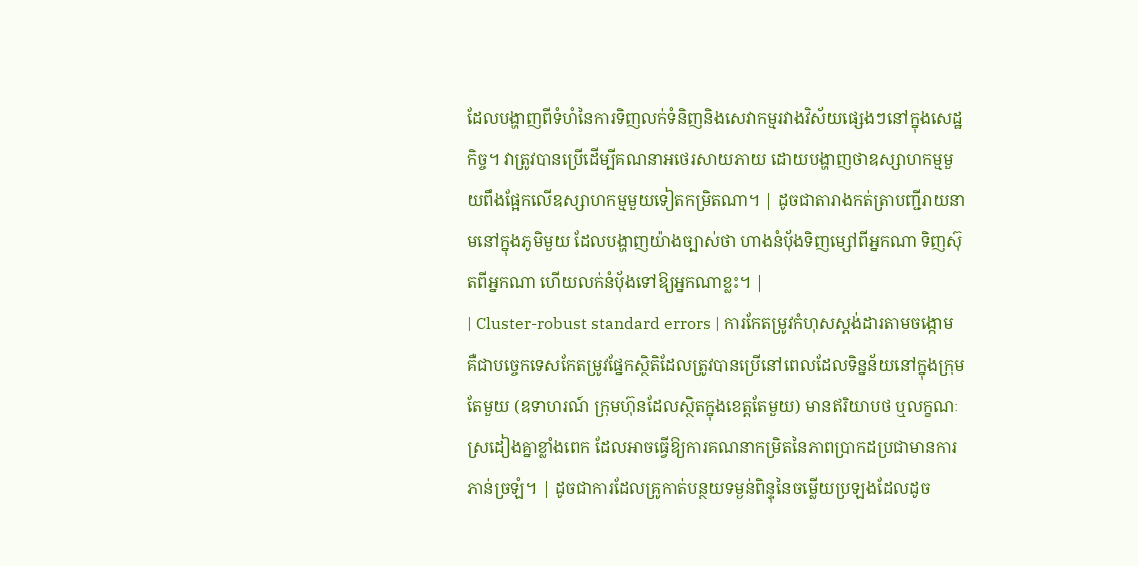ដែលបង្ហាញពីទំហំនៃការទិញលក់ទំនិញនិងសេវាកម្មរវាងវិស័យផ្សេងៗនៅក្នុងសេដ្ឋកិច្ច។ វាត្រូវបានប្រើដើម្បីគណនាអថេរសាយភាយ ដោយបង្ហាញថាឧស្សាហកម្មមួយពឹងផ្អែកលើឧស្សាហកម្មមួយទៀតកម្រិតណា។ | ដូចជាតារាងកត់ត្រាបញ្ជីរាយនាមនៅក្នុងភូមិមួយ ដែលបង្ហាញយ៉ាងច្បាស់ថា ហាងនំប៉័ងទិញម្សៅពីអ្នកណា ទិញស៊ុតពីអ្នកណា ហើយលក់នំប៉័ងទៅឱ្យអ្នកណាខ្លះ។ |
| Cluster-robust standard errors | ការកែតម្រូវកំហុសស្តង់ដារតាមចង្កោម គឺជាបច្ចេកទេសកែតម្រូវផ្នែកស្ថិតិដែលត្រូវបានប្រើនៅពេលដែលទិន្នន័យនៅក្នុងក្រុមតែមួយ (ឧទាហរណ៍ ក្រុមហ៊ុនដែលស្ថិតក្នុងខេត្តតែមួយ) មានឥរិយាបថ ឬលក្ខណៈស្រដៀងគ្នាខ្លាំងពេក ដែលអាចធ្វើឱ្យការគណនាកម្រិតនៃភាពប្រាកដប្រជាមានការភាន់ច្រឡំ។ | ដូចជាការដែលគ្រូកាត់បន្ថយទម្ងន់ពិន្ទុនៃចម្លើយប្រឡងដែលដូច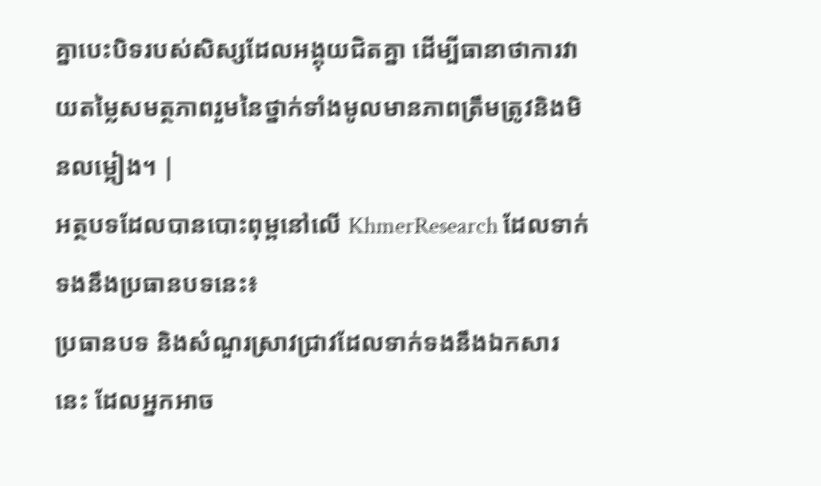គ្នាបេះបិទរបស់សិស្សដែលអង្គុយជិតគ្នា ដើម្បីធានាថាការវាយតម្លៃសមត្ថភាពរួមនៃថ្នាក់ទាំងមូលមានភាពត្រឹមត្រូវនិងមិនលម្អៀង។ |
អត្ថបទដែលបានបោះពុម្ពនៅលើ KhmerResearch ដែលទាក់ទងនឹងប្រធានបទនេះ៖
ប្រធានបទ និងសំណួរស្រាវជ្រាវដែលទាក់ទងនឹងឯកសារនេះ ដែលអ្នកអាច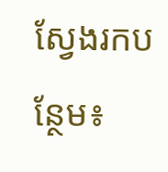ស្វែងរកបន្ថែម៖